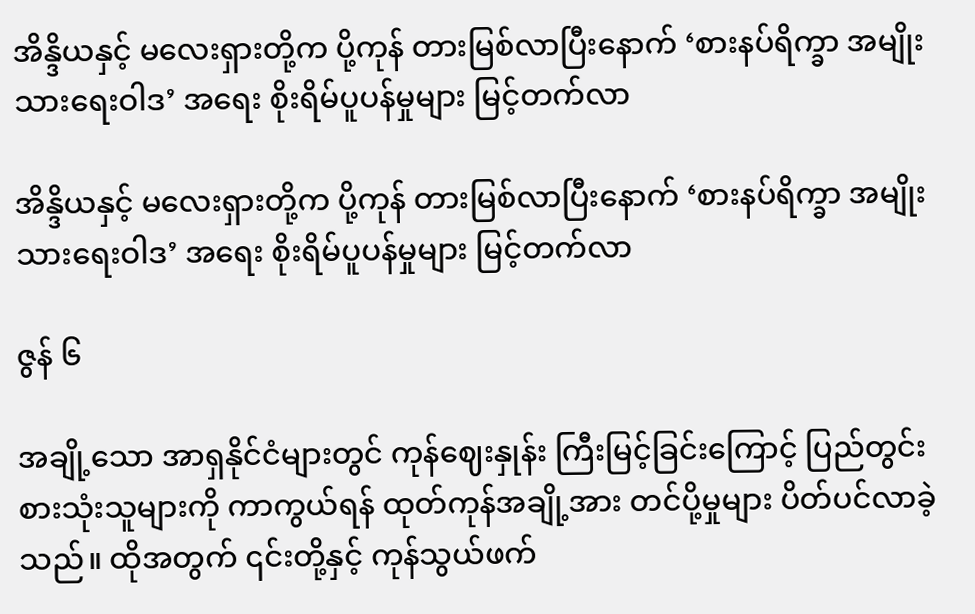အိန္ဒိယနှင့် မလေးရှားတို့က ပို့ကုန် တားမြစ်လာပြီးနောက် ‘စားနပ်ရိက္ခာ အမျိုးသားရေးဝါဒ’ အရေး စိုးရိမ်ပူပန်မှုများ မြင့်တက်လာ

အိန္ဒိယနှင့် မလေးရှားတို့က ပို့ကုန် တားမြစ်လာပြီးနောက် ‘စားနပ်ရိက္ခာ အမျိုးသားရေးဝါဒ’ အရေး စိုးရိမ်ပူပန်မှုများ မြင့်တက်လာ

ဇွန် ၆

အချို့သော အာရှနိုင်ငံများတွင် ကုန်ဈေးနှုန်း ကြီးမြင့်ခြင်းကြောင့် ပြည်တွင်း စားသုံးသူများကို ကာကွယ်ရန် ထုတ်ကုန်အချို့အား တင်ပို့မှုများ ပိတ်ပင်လာခဲ့သည်။ ထိုအတွက် ၎င်းတို့နှင့် ကုန်သွယ်ဖက်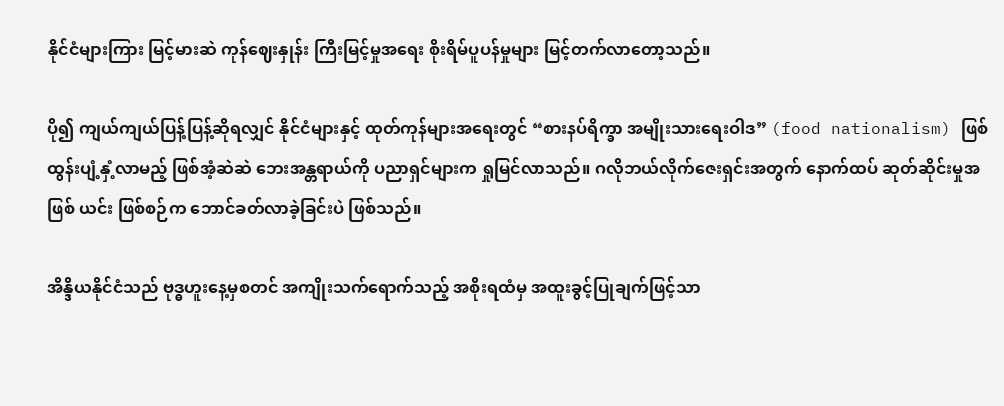နိုင်ငံများကြား မြင့်မားဆဲ ကုန်ဈေးနှုန်း ကြီးမြင့်မှုအရေး စိုးရိမ်ပူပန်မှုများ မြင့်တက်လာတော့သည်။

ပို၍ ကျယ်ကျယ်ပြန့်ပြန့်ဆိုရလျှင် နိုင်ငံများနှင့် ထုတ်ကုန်များအရေးတွင် “စားနပ်ရိက္ခာ အမျိုးသားရေးဝါဒ” (food nationalism) ဖြစ်ထွန်းပျံ့နှံ့လာမည့် ဖြစ်အံ့ဆဲဆဲ ဘေးအန္တရာယ်ကို ပညာရှင်များက ရှုမြင်လာသည်။ ဂလိုဘယ်လိုက်ဇေးရှင်းအတွက် နောက်ထပ် ဆုတ်ဆိုင်းမှုအဖြစ် ယင်း ဖြစ်စဉ်က ဘောင်ခတ်လာခဲ့ခြင်းပဲ ဖြစ်သည်။

အိန္ဒိယနိုင်ငံသည် ဗုဒ္ဓဟူးနေ့မှစတင် အကျိုးသက်ရောက်‌သည့် အစိုးရထံမှ အထူးခွင့်ပြုချက်ဖြင့်သာ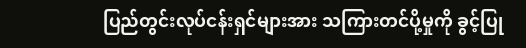ပြည်တွင်းလုပ်ငန်းရှင်များအား သကြားတင်ပို့မှုကို ခွင့်ပြု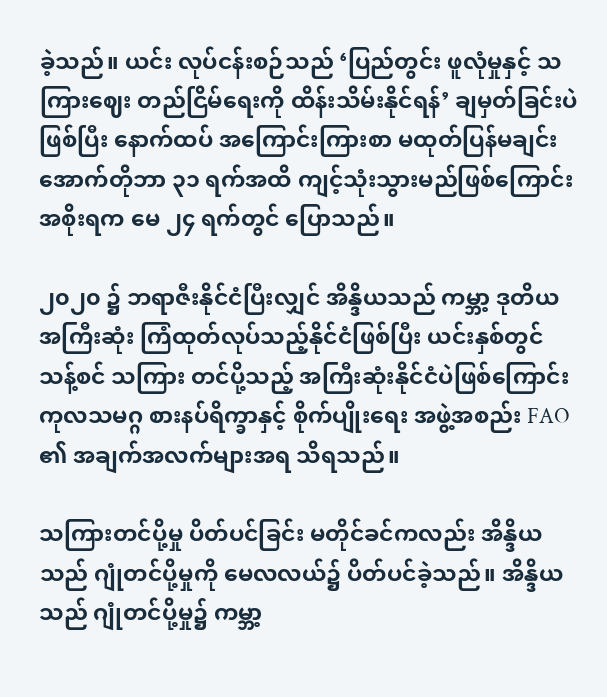ခဲ့သည်။ ယင်း လုပ်ငန်းစဉ်သည် ‘ပြည်တွင်း ဖူလုံမှုနှင့် သကြားဈေး တည်ငြိမ်ရေးကို ထိန်းသိမ်းနိုင်ရန်’ ချမှတ်ခြင်းပဲဖြစ်ပြီး နောက်ထပ် အကြောင်းကြားစာ မထုတ်ပြန်မချင်း အောက်တိုဘာ ၃၁ ရက်အထိ ကျင့်သုံးသွားမည်ဖြစ်ကြောင်း အစိုးရက မေ ၂၄ ရက်တွင် ပြောသည်။

၂၀၂၀ ၌ ဘရာဇီးနိုင်ငံပြီးလျှင် အိန္ဒိယသည် ကမ္ဘာ့ ဒုတိယအကြီးဆုံး ကြံထုတ်လုပ်သည့်နိုင်ငံဖြစ်ပြီး ယင်းနှစ်တွင် သန့်စင် သကြား တင်ပို့သည့် အကြီးဆုံးနိုင်ငံပဲဖြစ်ကြောင်း ကုလသမဂ္ဂ စားနပ်ရိက္ခာနှင့် စိုက်ပျိုးရေး အဖွဲ့အစည်း FAO ၏ အချက်အလက်များအရ သိရသည်။

သကြားတင်ပို့မှု ပိတ်ပင်ခြင်း မတိုင်ခင်ကလည်း အိန္ဒိယသည် ဂျုံတင်ပို့မှုကို မေလလယ်၌ ပိတ်ပင်ခဲ့သည်။ အိန္ဒိယသည် ဂျုံတင်ပို့မှု၌ ကမ္ဘာ့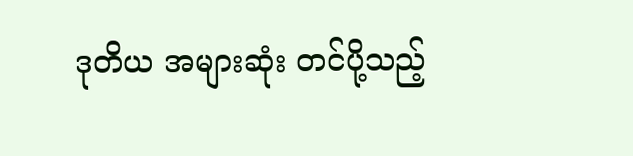ဒုတိယ အများဆုံး တင်ပို့သည့်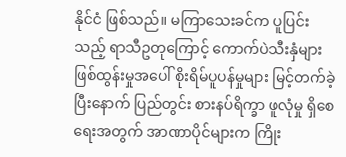နိုင်ငံ ဖြစ်သည်။ မကြာသေးခင်က ပူပြင်းသည့် ရာသီဥတုကြောင့် ကောက်ပဲသီးနှံများ ဖြစ်ထွန်းမှုအပေါ် စိုးရိမ်ပူပန်မှုများ မြင့်တက်ခဲ့ပြီးနောက် ပြည်တွင်း စားနပ်ရိက္ခာ ဖူလုံမှု ရှိစေရေးအတွက် အာဏာပိုင်များက ကြိုး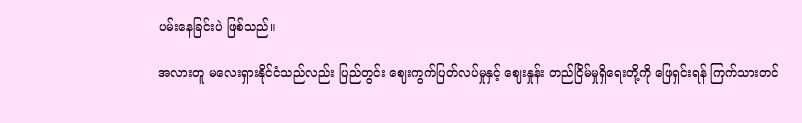ပမ်းနေခြင်းပဲ ဖြစ်သည်။

အလားတူ မလေးရှားနိုင်ငံသည်လည်း ပြည်တွင်း ဈေးကွက်ပြတ်လပ်မှုနှင့် ဈေးနှုန်း တည်ငြိမ်မှုရှိရေးတို့ကို ဖြေရှင်းရန် ကြက်သားတင်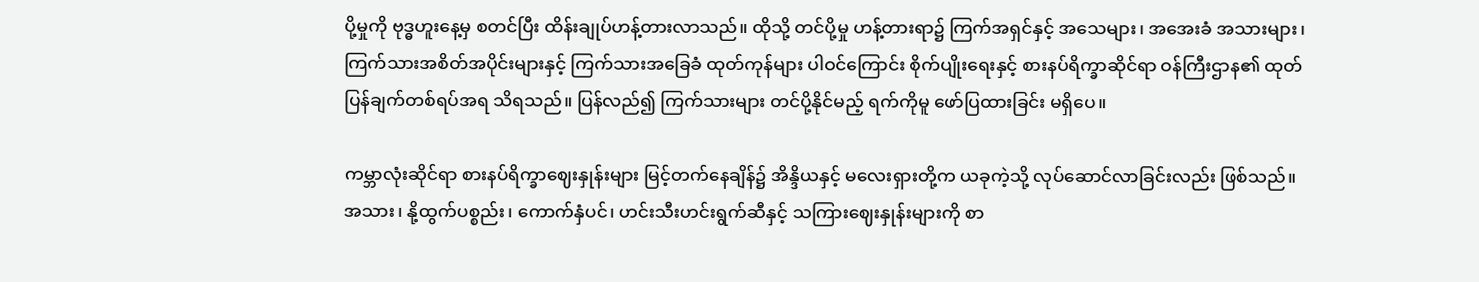ပို့မှုကို ဗုဒ္ဓဟူးနေ့မှ စတင်ပြီး ထိန်းချုပ်ဟန့်တားလာသည်။ ထိုသို့ တင်ပို့မှု ဟန့်တားရာ၌ ကြက်အရှင်နှင့် အသေများ၊ အအေးခံ အသားများ၊ ကြက်သားအစိတ်အပိုင်းများနှင့် ကြက်သားအခြေခံ ထုတ်ကုန်များ ပါဝင်ကြောင်း စိုက်ပျိုးရေးနှင့် စားနပ်ရိက္ခာဆိုင်ရာ ဝန်ကြီးဌာန၏ ထုတ်ပြန်ချက်တစ်ရပ်အရ သိရသည်။ ပြန်လည်၍ ကြက်သားများ တင်ပို့နိုင်မည့် ရက်ကိုမူ ဖော်ပြထားခြင်း မရှိပေ။

ကမ္ဘာလုံးဆိုင်ရာ စားနပ်ရိက္ခာဈေးနှုန်းများ မြင့်တက်နေချိန်၌ အိန္ဒိယနှင့် မလေးရှားတို့က ယခုကဲ့သို့ လုပ်ဆောင်လာခြင်းလည်း ဖြစ်သည်။ အသား၊ နို့ထွက်ပစ္စည်း၊ ကောက်နှံပင်၊ ဟင်းသီးဟင်းရွက်ဆီနှင့် သကြားဈေးနှုန်းများကို စာ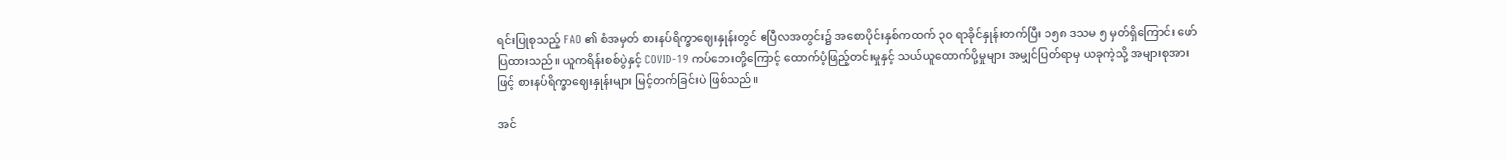ရင်းပြုစုသည့် FAO ၏ စံအမှတ် စားနပ်ရိက္ခာဈေးနှုန်းတွင် ဧပြီလအတွင်း၌ အစောပိုင်းနှစ်ကထက် ၃၀ ရာခိုင်နှုန်းတက်ပြီး ၁၅၈ ဒသမ ၅ မှတ်ရှိကြောင်း ဖော်ပြထားသည်။ ယူကရိန်းစစ်ပွဲနှင့် COVID-19 ကပ်ဘေးတို့ကြောင့် ထောက်ပံ့ဖြည့်တင်းမှုနှင့် သယ်ယူထောက်ပို့မှုများ အမျှင်ပြတ်ရာမှ ယခုကဲ့သို့ အများစုအားဖြင့် စားနပ်ရိက္ခာဈေးနှုန်းများ မြင့်တက်ခြင်းပဲ ဖြစ်သည်။

အင်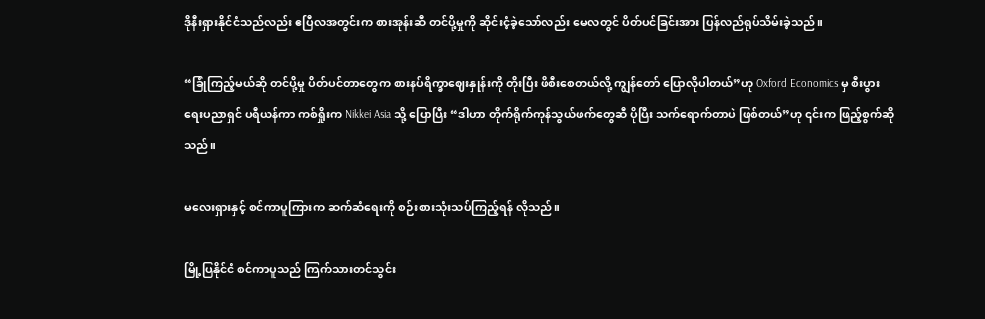ဒိုနီးရှားနိုင်ငံသည်လည်း ဧပြီလအတွင်းက စားအုန်းဆီ တင်ပို့မှုကို ဆိုင်းငံ့ခဲ့သော်လည်း မေလတွင် ပိတ်ပင်ခြင်းအား ပြန်လည်ရုပ်သိမ်းခဲ့သည်။

“ခြုံကြည့်မယ်ဆို တင်ပို့မှု ပိတ်ပင်တာတွေက စားနပ်ရိက္ခာဈေးနှုန်းကို တိုးပြီး ဖိစီးစေတယ်လို့ ကျွန်တော် ပြောလိုပါတယ်”ဟု Oxford Economics မှ စီးပွားရေးပညာရှင် ပရီယန်ကာ ကစ်ရှိုးက Nikkei Asia သို့ ပြောပြီး “ဒါဟာ တိုက်ရိုက်ကုန်သွယ်ဖက်တွေဆီ ပိုပြီး သက်ရောက်တာပဲ ဖြစ်တယ်”ဟု ၎င်းက ဖြည့်စွက်ဆိုသည်။

မလေးရှားနှင့် စင်ကာပူကြားက ဆက်ဆံရေးကို စဉ်းစားသုံးသပ်ကြည့်ရန် လိုသည်။

မြို့ပြနိုင်ငံ စင်ကာပူသည် ကြက်သားတင်သွင်း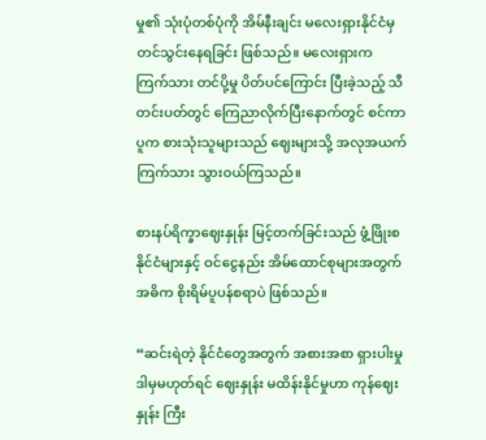မှု၏ သုံးပုံတစ်ပုံကို အိမ်နီးချင်း မလေးရှားနိုင်ငံမှ တင်သွင်းနေရခြင်း ဖြစ်သည်။ မလေးရှားက ကြက်သား တင်ပို့မှု ပိတ်ပင်ကြောင်း ပြီးခဲ့သည့် သီတင်းပတ်တွင် ကြေညာလိုက်ပြီးနောက်တွင် စင်ကာပူက စားသုံးသူများသည် ဈေးများသို့ အလုအယက် ကြက်သား သွားဝယ်ကြသည်။

စားနပ်ရိက္ခာဈေးနှုန်း မြင့်တက်ခြင်းသည် ဖွံ့ဖြိုးစနိုင်ငံများနှင့် ဝင်ငွေနည်း အိမ်ထောင်စုများအတွက် အဓိက စိုးရိမ်ပူပန်စရာပဲ ဖြစ်သည်။

“ဆင်းရဲတဲ့ နိုင်ငံတွေအတွက် အစားအစာ ရှားပါးမှု ဒါမှမဟုတ်ရင် ဈေးနှုန်း မထိန်းနိုင်မှုဟာ ကုန်ဈေးနှုန်း ကြီး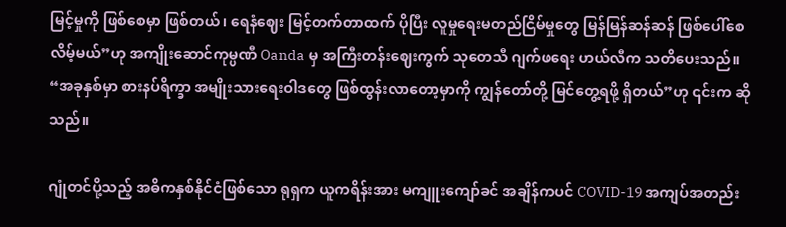မြင့်မှုကို ဖြစ်စေမှာ ဖြစ်တယ်၊ ရေနံဈေး မြင့်တက်တာထက် ပိုပြီး လူမှုရေးမတည်ငြိမ်မှုတွေ မြန်မြန်ဆန်ဆန် ဖြစ်ပေါ်စေလိမ့်မယ်”ဟု အကျိုးဆောင်ကုမ္ပဏီ Oanda မှ အကြီးတန်းဈေးကွက် သုတေသီ ဂျက်ဖရေး ဟယ်လီက သတိပေးသည်။ “အခုနှစ်မှာ စားနပ်ရိက္ခာ အမျိုးသားရေးဝါဒတွေ ဖြစ်ထွန်းလာတော့မှာကို ကျွန်တော်တို့ မြင်တွေ့ရဖို့ ရှိတယ်”ဟု ၎င်းက ဆိုသည်။

ဂျုံတင်ပို့သည့် အဓိကနှစ်နိုင်ငံဖြစ်သော ရုရှက ယူကရိန်းအား မကျူးကျော်ခင် အချိန်ကပင် COVID-19 အကျပ်အတည်း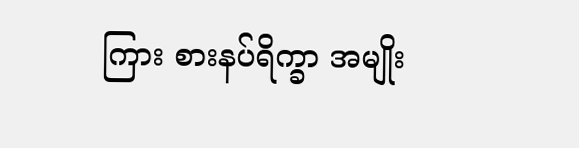ကြား စားနပ်ရိက္ခာ အမျိုး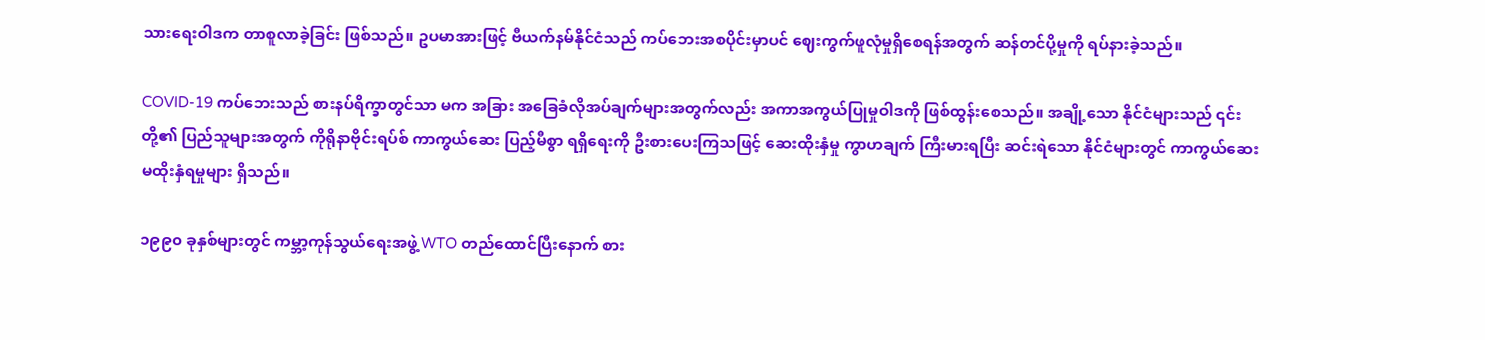သားရေးဝါဒက တာစူလာခဲ့ခြင်း ဖြစ်သည်။ ဥပမာအားဖြင့် ဗီယက်နမ်နိုင်ငံသည် ကပ်ဘေးအစပိုင်းမှာပင် ဈေးကွက်ဖူလုံမှုရှိစေရန်အတွက် ဆန်တင်ပို့မှုကို ရပ်နားခဲ့သည်။

COVID-19 ကပ်ဘေးသည် စားနပ်ရိက္ခာတွင်သာ မက အခြား အခြေခံလိုအပ်ချက်များအတွက်လည်း အကာအကွယ်ပြုမှုဝါဒကို ဖြစ်ထွန်းစေသည်။ အချို့သော နိုင်ငံများသည် ၎င်းတို့၏ ပြည်သူများအတွက် ကိုရိုနာဗိုင်းရပ်စ် ကာကွယ်ဆေး ပြည့်မီစွာ ရရှိရေးကို ဦးစားပေးကြသဖြင့် ဆေးထိုးနှံမှု ကွာဟချက် ကြီးမားရပြီး ဆင်းရဲသော နိုင်ငံများတွင် ကာကွယ်ဆေး မထိုးနှံရမှုများ ရှိသည်။

၁၉၉၀ ခုနှစ်များတွင် ကမ္ဘာ့ကုန်သွယ်ရေးအဖွဲ့ WTO တည်ထောင်ပြီးနောက် စား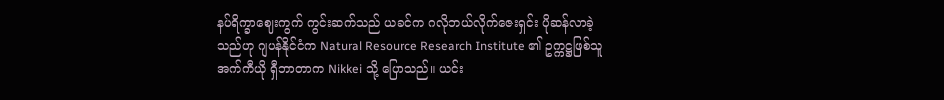နပ်ရိက္ခာဈေးကွက် ကွင်းဆက်သည် ယခင်က ဂလိုဘယ်လိုက်ဇေးရှင်း ပိုဆန်လာခဲ့သည်ဟု ဂျပန်နိုင်ငံက Natural Resource Research Institute ၏ ဥက္ကဋ္ဌဖြစ်သူ အက်ကီယို ရှီဘာတာက Nikkei သို့ ပြောသည်။ ယင်း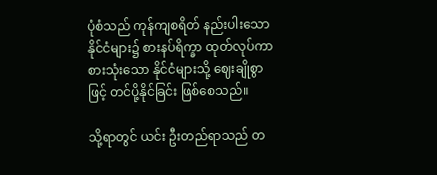ပုံစံသည် ကုန်ကျစရိတ် နည်းပါးသော နိုင်ငံများ၌ စားနပ်ရိက္ခာ ထုတ်လုပ်ကာ စားသုံးသော နိုင်ငံများသို့ ဈေးချိုစွာဖြင့် တင်ပို့နိုင်ခြင်း ဖြစ်စေသည်။

သို့ရာတွင် ယင်း ဦးတည်ရာသည် တ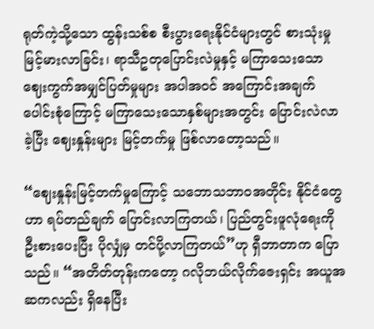ရုတ်ကဲ့သို့သော ထွန်းသစ်စ စီးပွားရေးနိုင်ငံများတွင် စားသုံးမှု မြင့်မားလာခြင်း၊ ရာသီဥတုပြောင်းလဲမှုနှင့် မကြာသေးသော ဈေးကွက်အမျှင်ပြတ်မှုများ အပါအဝင် အကြောင်းအချက်ပေါင်းစုံကြောင့် မကြာသေးသောနှစ်များအတွင်း ပြောင်းလဲလာခဲ့ပြီး ဈေးနှုန်းများ မြင့်တက်မှု ဖြစ်လာတော့သည်။

“ဈေးနှုန်းမြင့်တက်မှုကြောင့် သဘောသဘာဝအတိုင်း နိုင်ငံတွေဟာ ရပ်တည်ချက် ပြောင်းလာကြတယ်၊ ပြည်တွင်းဖူလုံရေးကို ဦးစားပေးပြီး ပိုလျှံမှ တင်ပို့လာကြတယ်”ဟု ရှီဘာတာက ပြောသည်။ “အတိတ်တုန်းကတော့ ဂလိုဘယ်လိုက်ဇေးရှင်း အယူအဆကလည်း ရှိနေပြီး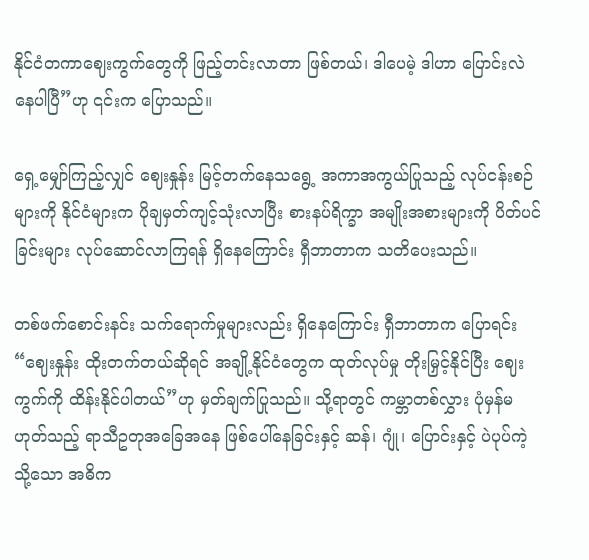နိုင်ငံတကာဈေးကွက်တွေကို ဖြည့်တင်းလာတာ ဖြစ်တယ်၊ ဒါပေမဲ့ ဒါဟာ ပြောင်းလဲနေပါပြီ”ဟု ၎င်းက ပြောသည်။

ရှေ့မျှော်ကြည့်လျှင် ဈေးနှုန်း မြင့်တက်နေသရွေ့ အကာအကွယ်ပြုသည့် လုပ်ငန်းစဉ်များကို နိုင်ငံများက ပိုချမှတ်ကျင့်သုံးလာပြီး စားနပ်ရိက္ခာ အမျိုးအစားများကို ပိတ်ပင်ခြင်းများ လုပ်ဆောင်လာကြရန် ရှိနေကြောင်း ရှီဘာတာက သတိပေးသည်။

တစ်ဖက်စောင်းနင်း သက်ရောက်မှုများလည်း ရှိနေကြောင်း ရှီဘာတာက ပြောရင်း “ဈေးနှုန်း ထိုးတက်တယ်ဆိုရင် အချို့နိုင်ငံတွေက ထုတ်လုပ်မှု တိုးမြှင့်နိုင်ပြီး ဈေးကွက်ကို ထိန်းနိုင်ပါတယ်”ဟု မှတ်ချက်ပြုသည်။ သို့ရာတွင် ကမ္ဘာတစ်လွှား ပုံမှန်မဟုတ်သည့် ရာသီဥတုအခြေအနေ ဖြစ်ပေါ်နေခြင်းနှင့် ဆန်၊ ဂျုံ၊ ပြောင်းနှင့် ပဲပုပ်ကဲ့သို့သော အဓိက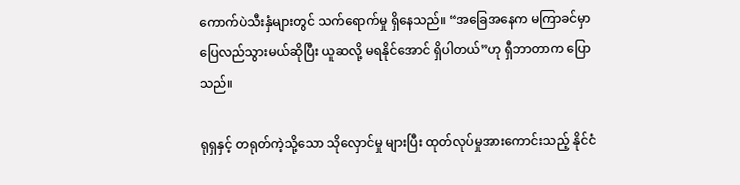ကောက်ပဲသီးနှံများတွင် သက်ရောက်မှု ရှိနေသည်။ “အခြေအနေက မကြာခင်မှာ ပြေလည်သွားမယ်ဆိုပြီး ယူဆလို့ မရနိုင်အောင် ရှိပါတယ်”ဟု ရှီဘာတာက ပြောသည်။

ရုရှနှင့် တရုတ်ကဲ့သို့သော သိုလှောင်မှု များပြီး ထုတ်လုပ်မှုအားကောင်းသည့် နိုင်ငံ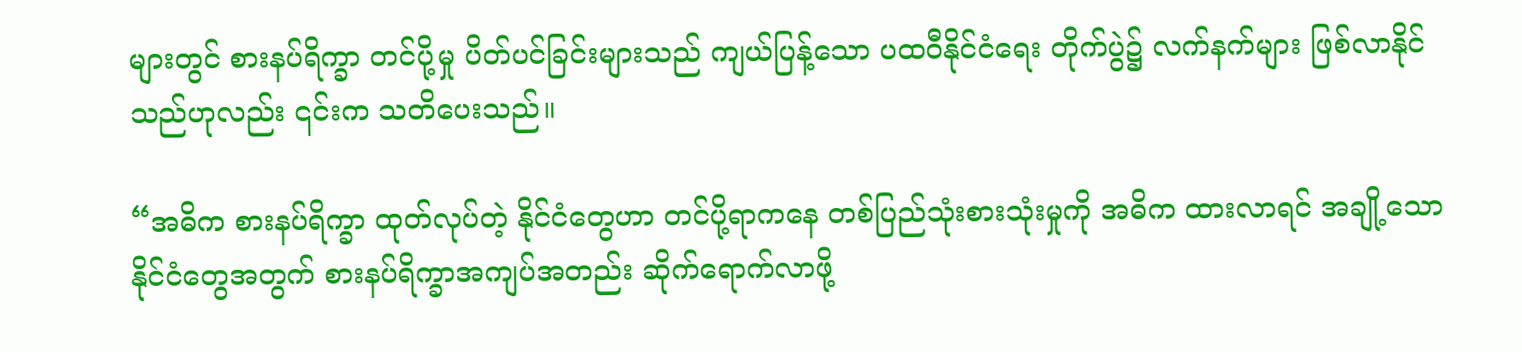များတွင် စားနပ်ရိက္ခာ တင်ပို့မှု ပိတ်ပင်ခြင်းများသည် ကျယ်ပြန့်သော ပထဝီနိုင်ငံရေး တိုက်ပွဲ၌ လက်နက်များ ဖြစ်လာနိုင်သည်ဟုလည်း ၎င်းက သတိပေးသည်။

“အဓိက စားနပ်ရိက္ခာ ထုတ်လုပ်တဲ့ နိုင်ငံတွေဟာ တင်ပို့ရာကနေ တစ်ပြည်သုံးစားသုံးမှုကို အဓိက ထားလာရင် အချို့သောနိုင်ငံတွေအတွက် စားနပ်ရိက္ခာအကျပ်အတည်း ဆိုက်ရောက်လာဖို့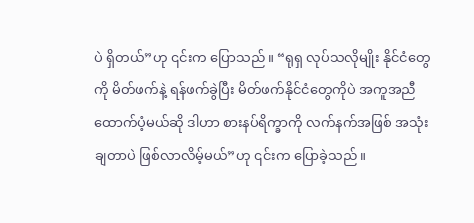ပဲ ရှိတယ်”ဟု ၎င်းက ပြောသည်။ “ရုရှ လုပ်သလိုမျိုး နိုင်ငံတွေကို မိတ်ဖက်နဲ့ ရန်ဖက်ခွဲပြီး မိတ်ဖက်နိုင်ငံတွေကိုပဲ အကူအညီ ထောက်ပံ့မယ်ဆို ဒါဟာ စားနပ်ရိက္ခာကို လက်နက်အဖြစ် အသုံးချတာပဲ ဖြစ်လာလိမ့်မယ်”ဟု ၎င်းက ပြောခဲ့သည်။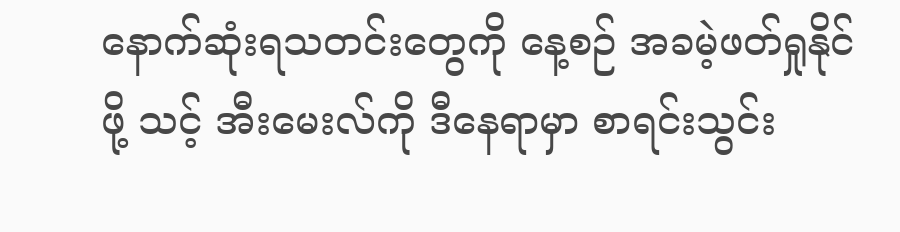နောက်ဆုံးရသတင်းတွေကို နေ့စဉ် အခမဲ့ဖတ်ရှုနိုင်ဖို့ သင့် အီးမေးလ်ကို ဒီနေရာမှာ စာရင်းသွင်း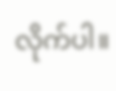လိုက်ပါ။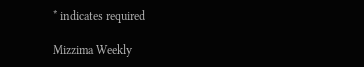* indicates required

Mizzima Weekly